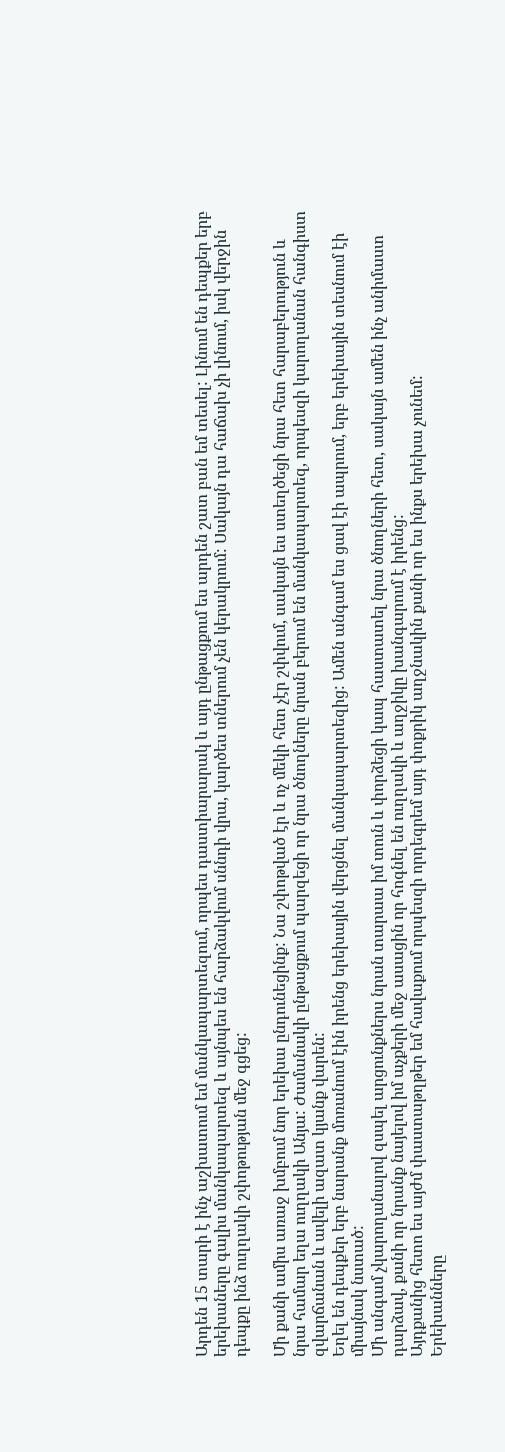Արդեն 15 տարի է ինչ աշխատում եմ մանկապարտեզում, որպես դաստիարարակ և այդ ընթացքում ես արդեն շատ բան եմ տեսել: Լինում են դեպքեր երբ երեխաները գալիս մանկապարտեզ և այնպես են հարձակվում սննդի վրա, կարծես տներում չեն կերակրում: Սակայն դա հաճախ չի լինում, իսկ վերջին դեպքը ինձ ուղղակի շփոթության մեջ գցեց:

Մի քանի ամիս առաջ խմբում նոր երեխա ընդունեցինք: Նա շփոթված էր և ոչ մեկի հետ չէր շփվում, սակայն ես ստեղծեցի նրա հետ հարաբերություն և նրա համար եղա ուղղակի Անյա: Ժամանակի ընթացքում պարզեցի որ նրա ծնողները նրան բերում են մանկապարտեզ, որպեսզի կարողանան հանգիստ զվարճանան և ավելի ազատ կյանք վարեն:
Եղել են դեպքեր երբ նարանք մոռանում էին իրենց երեխային վերցնել մանկապարտեզից: Ամեն անգամ ես ցավ էի ապրում, երբ երեխային տեսնում էի միայնակ նստած:
Մի անգամ չկարողանալով զսպել արցունքներս նրան տարաա իմ տուն և փորձեցի կապ հաստատել նրա ծնողների հետ, սակայն ամեն ինչ անիմաստ դարձավ, քանի որ նրանք նայելով իմ աչքերի մեջ ասացին որ հոգնել են ուղղակի և աղջիկը խանգարում է իրենց:
Այդքանից հետո ես այժմ փաստաթղթեր եմ հավաքում որպեսզի որդեգրեմ այդ փոքրիկ աղջնակին քանի որ ես ինքս երեխա չունեմ:
Երեխանները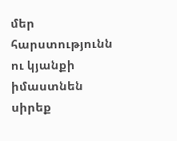մեր հարստությունն ու կյանքի իմաստնեն սիրեք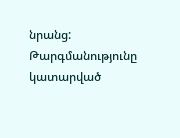նրանց:
Թարգմանությունը կատարված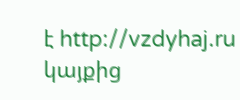է http://vzdyhaj.ru կայքից